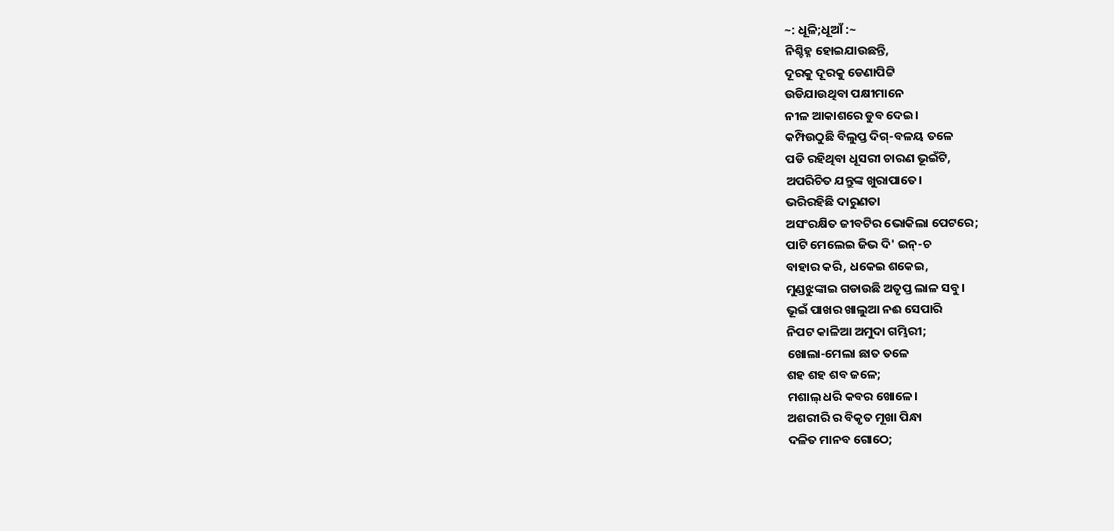~: ଧୂଳି;ଧୂଆଁ :~
ନିଶ୍ଚିହ୍ନ ହୋଇଯାଉଛନ୍ତି,
ଦୂରକୁ ଦୂରକୁ ଡେଣାପିଟ୍ଟି
ଉଡିଯାଉଥିବା ପକ୍ଷୀମାନେ
ନୀଳ ଆକାଶରେ ଡୁବ ଦେଇ।
କମ୍ପିଉଠୁଛି ବିଲୁପ୍ତ ଦିଗ୍-ବଳୟ ତଳେ
ପଡି ରହିଥିବା ଧୂସରୀ ଚାରଣ ଭୂଇଁଟି,
ଅପରିଚିତ ଯନ୍ତୁଙ୍କ ଖୁରାପାତେ।
ଭରିରହିଛି ଦାରୁଣତା
ଅସଂରକ୍ଷିତ ଜୀବଟିର ଭୋକିଲା ପେଟରେ;
ପାଟି ମେଲେଇ ଜିଭ ଦି' ଇନ୍-ଚ
ବାହାର କରି, ଧକେଇ ଶକେଇ,
ମୁଣ୍ଡଝୁଙ୍କାଇ ଗଡାଉଛି ଅତୃପ୍ତ ଲାଳ ସବୁ।
ଭୂଇଁ ପାଖର ଖାଲୁଆ ନଈ ସେପାରି
ନିପଟ କାଳିଆ ଅମୁଦା ଗମ୍ଭିରୀ;
ଖୋଲା-ମେଲା ଛାତ ତଳେ
ଶହ ଶହ ଶବ ଜଳେ;
ମଶାଲ୍ ଧରି କବର ଖୋଳେ।
ଅଶରୀରି ର ବିକୃତ ମୂଖା ପିନ୍ଧା
ଦଳିତ ମାନବ ଗୋଠେ;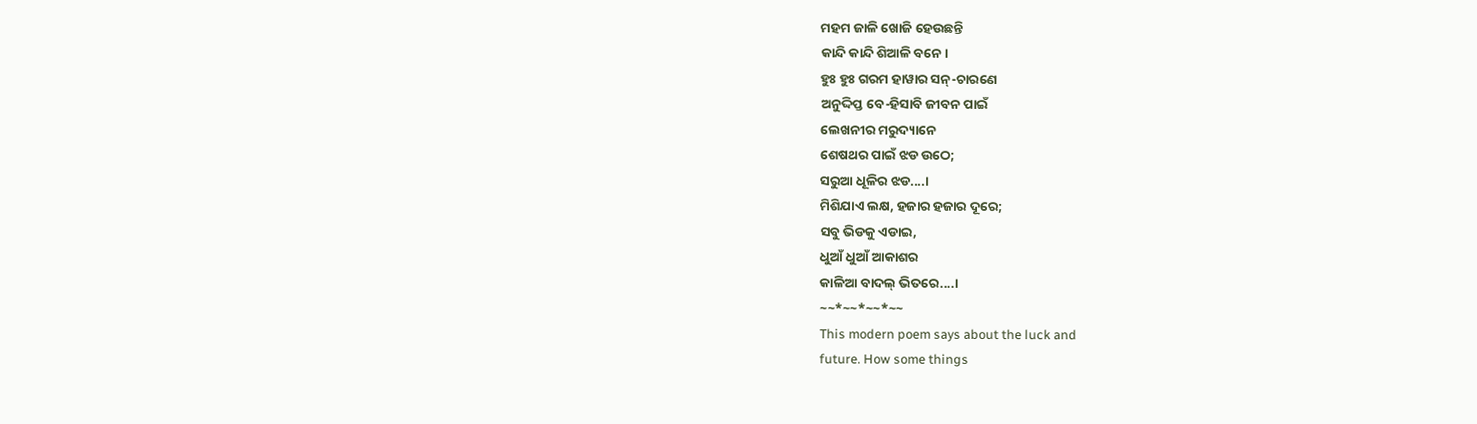ମହମ ଜାଳି ଖୋଜି ହେଉଛନ୍ତି
କାନ୍ଦି କାନ୍ଦି ଶିଆଳି ବନେ।
ହୁଃ ହୁଃ ଗରମ ହାୱାର ସନ୍-ଚାରଣେ
ଅନୁଦ୍ଦିପ୍ତ ବେ-ହିସାବି ଜୀବନ ପାଇଁ
ଲେଖନୀର ମରୁଦ୍ୟାନେ
ଶେଷଥର ପାଇଁ ଝଡ ଉଠେ;
ସରୁଆ ଧୂଳିର ଝଡ....।
ମିଶିଯାଏ ଲକ୍ଷ, ହଜାର ହଜାର ଦୂରେ;
ସବୁ ଭିଡକୁ ଏଡାଇ,
ଧୁଆଁ ଧୁଆଁ ଆକାଶର
କାଳିଆ ବାଦଲ୍ ଭିତରେ....।
~~*~~*~~*~~
This modern poem says about the luck and
future. How some things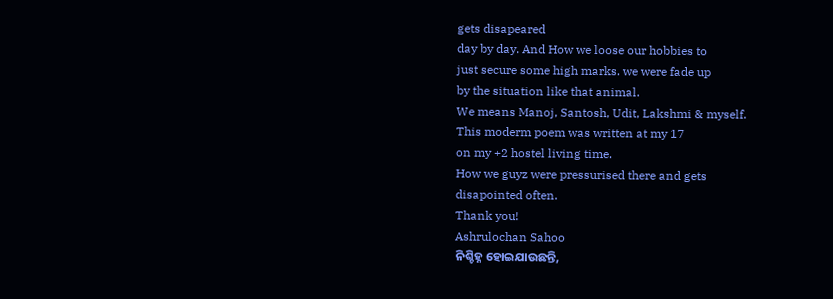gets disapeared
day by day. And How we loose our hobbies to
just secure some high marks. we were fade up
by the situation like that animal.
We means Manoj, Santosh, Udit, Lakshmi & myself.
This moderm poem was written at my 17
on my +2 hostel living time.
How we guyz were pressurised there and gets
disapointed often.
Thank you!
Ashrulochan Sahoo
ନିଶ୍ଚିହ୍ନ ହୋଇଯାଉଛନ୍ତି,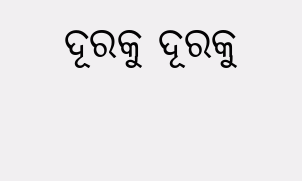ଦୂରକୁ ଦୂରକୁ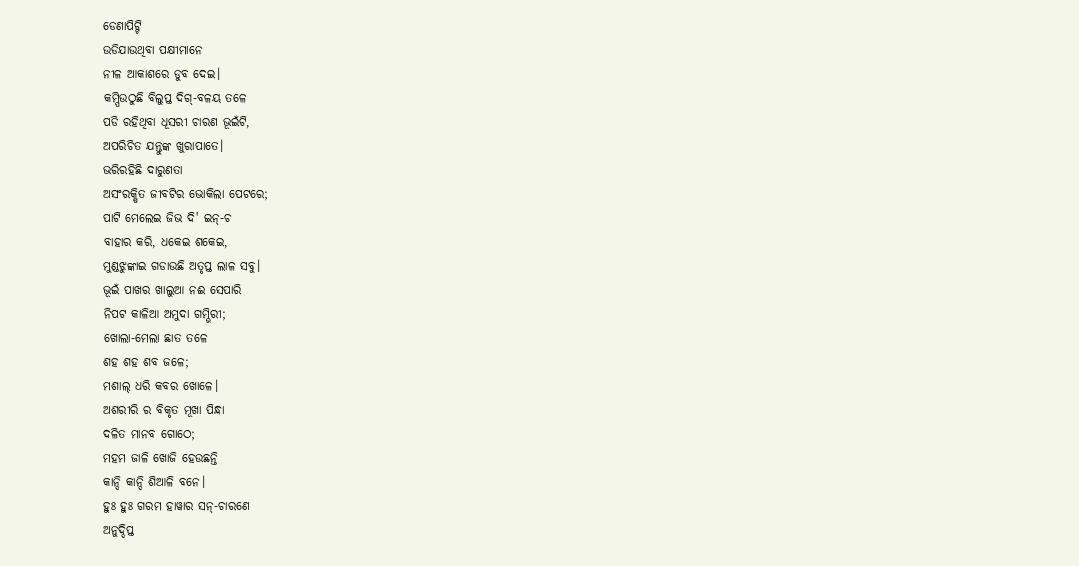ଡେଣାପିଟ୍ଟି
ଉଡିଯାଉଥିବା ପକ୍ଷୀମାନେ
ନୀଳ ଆକାଶରେ ଡୁବ ଦେଇ।
କମ୍ପିଉଠୁଛି ବିଲୁପ୍ତ ଦିଗ୍-ବଳୟ ତଳେ
ପଡି ରହିଥିବା ଧୂସରୀ ଚାରଣ ଭୂଇଁଟି,
ଅପରିଚିତ ଯନ୍ତୁଙ୍କ ଖୁରାପାତେ।
ଭରିରହିଛି ଦାରୁଣତା
ଅସଂରକ୍ଷିତ ଜୀବଟିର ଭୋକିଲା ପେଟରେ;
ପାଟି ମେଲେଇ ଜିଭ ଦି' ଇନ୍-ଚ
ବାହାର କରି, ଧକେଇ ଶକେଇ,
ମୁଣ୍ଡଝୁଙ୍କାଇ ଗଡାଉଛି ଅତୃପ୍ତ ଲାଳ ସବୁ।
ଭୂଇଁ ପାଖର ଖାଲୁଆ ନଈ ସେପାରି
ନିପଟ କାଳିଆ ଅମୁଦା ଗମ୍ଭିରୀ;
ଖୋଲା-ମେଲା ଛାତ ତଳେ
ଶହ ଶହ ଶବ ଜଳେ;
ମଶାଲ୍ ଧରି କବର ଖୋଳେ।
ଅଶରୀରି ର ବିକୃତ ମୂଖା ପିନ୍ଧା
ଦଳିତ ମାନବ ଗୋଠେ;
ମହମ ଜାଳି ଖୋଜି ହେଉଛନ୍ତି
କାନ୍ଦି କାନ୍ଦି ଶିଆଳି ବନେ।
ହୁଃ ହୁଃ ଗରମ ହାୱାର ସନ୍-ଚାରଣେ
ଅନୁଦ୍ଦିପ୍ତ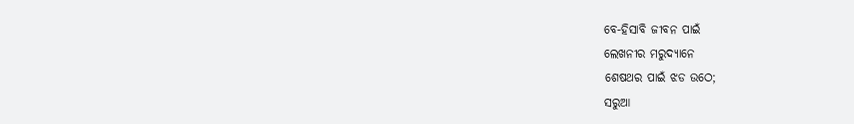ବେ-ହିସାବି ଜୀବନ ପାଇଁ
ଲେଖନୀର ମରୁଦ୍ୟାନେ
ଶେଷଥର ପାଇଁ ଝଡ ଉଠେ;
ସରୁଆ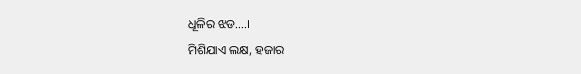ଧୂଳିର ଝଡ....।
ମିଶିଯାଏ ଲକ୍ଷ, ହଜାର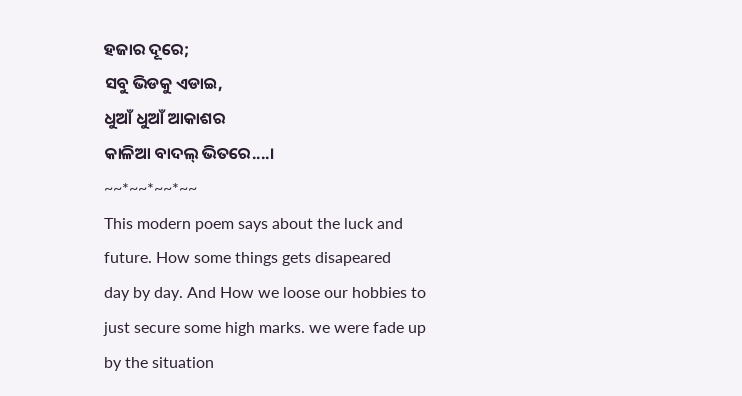ହଜାର ଦୂରେ;
ସବୁ ଭିଡକୁ ଏଡାଇ,
ଧୁଆଁ ଧୁଆଁ ଆକାଶର
କାଳିଆ ବାଦଲ୍ ଭିତରେ....।
~~*~~*~~*~~
This modern poem says about the luck and
future. How some things gets disapeared
day by day. And How we loose our hobbies to
just secure some high marks. we were fade up
by the situation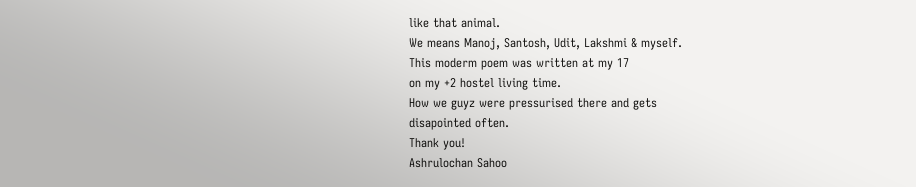like that animal.
We means Manoj, Santosh, Udit, Lakshmi & myself.
This moderm poem was written at my 17
on my +2 hostel living time.
How we guyz were pressurised there and gets
disapointed often.
Thank you!
Ashrulochan Sahoo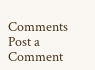Comments
Post a Comment